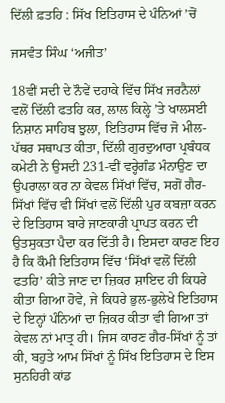ਦਿੱਲੀ ਫ਼ਤਹਿ : ਸਿੱਖ ਇਤਿਹਾਸ ਦੇ ਪੰਨਿਆਂ ’ਚੋਂ

ਜਸਵੰਤ ਸਿੰਘ ‘ਅਜੀਤ’

18ਵੀਂ ਸਦੀ ਦੇ ਨੌਵੇਂ ਦਹਾਕੇ ਵਿੱਚ ਸਿੱਖ ਜਰਨੈਲਾਂ ਵਲੋਂ ਦਿੱਲੀ ਫਤਹਿ ਕਰ, ਲਾਲ ਕਿਲ੍ਹੇ ’ਤੇ ਖਾਲਸਈ ਨਿਸ਼ਾਨ ਸਾਹਿਬ ਝੁਲਾ, ਇਤਿਹਾਸ ਵਿੱਚ ਜੋ ਮੀਲ-ਪੱਥਰ ਸਥਾਪਤ ਕੀਤਾ, ਦਿੱਲੀ ਗੁਰਦੁਆਰਾ ਪ੍ਰਬੰਧਕ ਕਮੇਟੀ ਨੇ ਉਸਦੀ 231-ਵੀਂ ਵਰ੍ਹੇਗੰਡ ਮੰਨਾਉਣ ਦਾ ਉਪਰਾਲਾ ਕਰ ਨਾ ਕੇਵਲ ਸਿੱਖਾਂ ਵਿੱਚ, ਸਗੋਂ ਗੈਰ-ਸਿੱਖਾਂ ਵਿੱਚ ਵੀ ਸਿੱਖਾਂ ਵਲੋਂ ਦਿੱਲੀ ਪੁਰ ਕਬਜ਼ਾ ਕਰਨ ਦੇ ਇਤਿਹਾਸ ਬਾਰੇ ਜਾਣਕਾਰੀ ਪ੍ਰਾਪਤ ਕਰਨ ਦੀ ਉਤਸੁਕਤਾ ਪੈਦਾ ਕਰ ਦਿੱਤੀ ਹੈ। ਇਸਦਾ ਕਾਰਣ ਇਹ ਹੈ ਕਿ ਕੌਮੀ ਇਤਿਹਾਸ ਵਿੱਚ ‘ਸਿੱਖਾਂ ਵਲੋਂ ਦਿੱਲੀ ਫਤਹਿ’ ਕੀਤੇ ਜਾਣ ਦਾ ਜ਼ਿਕਰ ਸ਼ਾਇਦ ਹੀ ਕਿਧਰੇ ਕੀਤਾ ਗਿਆ ਹੋਵੇ, ਜੇ ਕਿਧਰੇ ਭੁਲ-ਭੁਲੇਖੇ ਇਤਿਹਾਸ ਦੇ ਇਨ੍ਹਾਂ ਪੰਨਿਆਂ ਦਾ ਜ਼ਿਕਰ ਕੀਤਾ ਵੀ ਗਿਆ ਤਾਂ ਕੇਵਲ ਨਾਂ ਮਾਤ੍ਰ ਹੀ। ਜਿਸ ਕਾਰਣ ਗੈਰ-ਸਿੱਖਾਂ ਨੂੰ ਤਾਂ ਕੀ, ਬਹੁਤੇ ਆਮ ਸਿੱਖਾਂ ਨੂੰ ਸਿੱਖ ਇਤਿਹਾਸ ਦੇ ਇਸ ਸੁਨਹਿਰੀ ਕਾਂਡ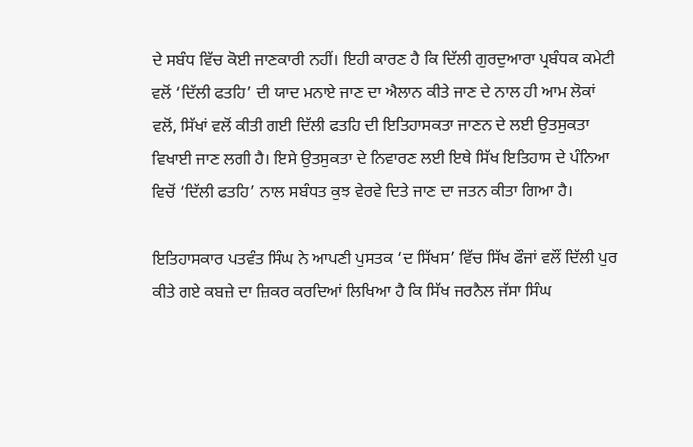ਦੇ ਸਬੰਧ ਵਿੱਚ ਕੋਈ ਜਾਣਕਾਰੀ ਨਹੀਂ। ਇਹੀ ਕਾਰਣ ਹੈ ਕਿ ਦਿੱਲੀ ਗੁਰਦੁਆਰਾ ਪ੍ਰਬੰਧਕ ਕਮੇਟੀ ਵਲੋਂ ‘ਦਿੱਲੀ ਫਤਹਿ’ ਦੀ ਯਾਦ ਮਨਾਏ ਜਾਣ ਦਾ ਐਲਾਨ ਕੀਤੇ ਜਾਣ ਦੇ ਨਾਲ ਹੀ ਆਮ ਲੋਕਾਂ ਵਲੋਂ, ਸਿੱਖਾਂ ਵਲੋਂ ਕੀਤੀ ਗਈ ਦਿੱਲੀ ਫਤਹਿ ਦੀ ਇਤਿਹਾਸਕਤਾ ਜਾਣਨ ਦੇ ਲਈ ਉਤਸੁਕਤਾ ਵਿਖਾਈ ਜਾਣ ਲਗੀ ਹੈ। ਇਸੇ ਉਤਸੁਕਤਾ ਦੇ ਨਿਵਾਰਣ ਲਈ ਇਥੇ ਸਿੱਖ ਇਤਿਹਾਸ ਦੇ ਪੰਨਿਆ ਵਿਚੋਂ ‘ਦਿੱਲੀ ਫਤਹਿ’ ਨਾਲ ਸਬੰਧਤ ਕੁਝ ਵੇਰਵੇ ਦਿਤੇ ਜਾਣ ਦਾ ਜਤਨ ਕੀਤਾ ਗਿਆ ਹੈ।

ਇਤਿਹਾਸਕਾਰ ਪਤਵੰਤ ਸਿੰਘ ਨੇ ਆਪਣੀ ਪੁਸਤਕ ‘ਦ ਸਿੱਖਸ’ ਵਿੱਚ ਸਿੱਖ ਫੌਜਾਂ ਵਲੌਂ ਦਿੱਲੀ ਪੁਰ ਕੀਤੇ ਗਏ ਕਬਜ਼ੇ ਦਾ ਜ਼ਿਕਰ ਕਰਦਿਆਂ ਲਿਖਿਆ ਹੈ ਕਿ ਸਿੱਖ ਜਰਨੈਲ ਜੱਸਾ ਸਿੰਘ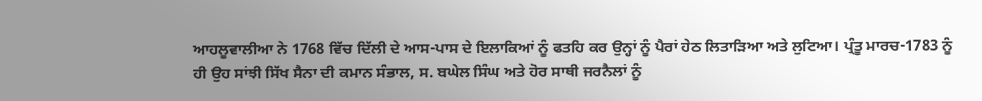ਆਹਲੂਵਾਲੀਆ ਨੇ 1768 ਵਿੱਚ ਦਿੱਲੀ ਦੇ ਆਸ-ਪਾਸ ਦੇ ਇਲਾਕਿਆਂ ਨੂੰ ਫਤਹਿ ਕਰ ਉਨ੍ਹਾਂ ਨੂੰ ਪੈਰਾਂ ਹੇਠ ਲਿਤਾੜਿਆ ਅਤੇ ਲੁਟਿਆ। ਪ੍ਰੰਤੂ ਮਾਰਚ-1783 ਨੂੰ ਹੀ ਉਹ ਸਾਂਝੀ ਸਿੱਖ ਸੈਨਾ ਦੀ ਕਮਾਨ ਸੰਭਾਲ, ਸ. ਬਘੇਲ ਸਿੰਘ ਅਤੇ ਹੋਰ ਸਾਥੀ ਜਰਨੈਲਾਂ ਨੂੰ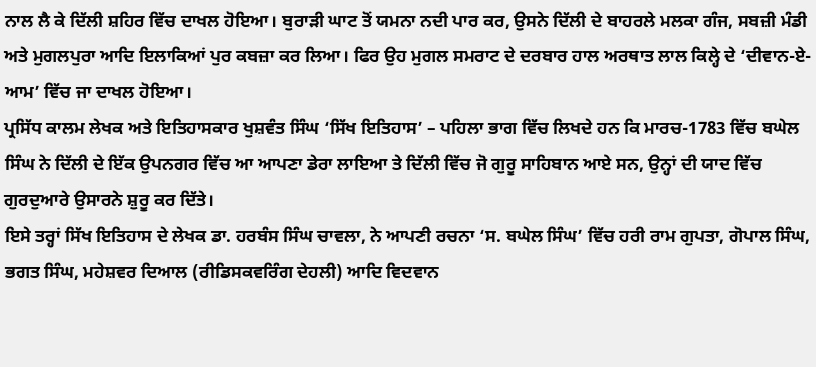ਨਾਲ ਲੈ ਕੇ ਦਿੱਲੀ ਸ਼ਹਿਰ ਵਿੱਚ ਦਾਖਲ ਹੋਇਆ। ਬੁਰਾੜੀ ਘਾਟ ਤੋਂ ਯਮਨਾ ਨਦੀ ਪਾਰ ਕਰ, ਉਸਨੇ ਦਿੱਲੀ ਦੇ ਬਾਹਰਲੇ ਮਲਕਾ ਗੰਜ, ਸਬਜ਼ੀ ਮੰਡੀ ਅਤੇ ਮੁਗਲਪੁਰਾ ਆਦਿ ਇਲਾਕਿਆਂ ਪੁਰ ਕਬਜ਼ਾ ਕਰ ਲਿਆ। ਫਿਰ ਉਹ ਮੁਗਲ ਸਮਰਾਟ ਦੇ ਦਰਬਾਰ ਹਾਲ ਅਰਥਾਤ ਲਾਲ ਕਿਲ੍ਹੇ ਦੇ ‘ਦੀਵਾਨ-ਏ-ਆਮ’ ਵਿੱਚ ਜਾ ਦਾਖਲ ਹੋਇਆ।
ਪ੍ਰਸਿੱਧ ਕਾਲਮ ਲੇਖਕ ਅਤੇ ਇਤਿਹਾਸਕਾਰ ਖੁਸ਼ਵੰਤ ਸਿੰਘ ‘ਸਿੱਖ ਇਤਿਹਾਸ’ – ਪਹਿਲਾ ਭਾਗ ਵਿੱਚ ਲਿਖਦੇ ਹਨ ਕਿ ਮਾਰਚ-1783 ਵਿੱਚ ਬਘੇਲ ਸਿੰਘ ਨੇ ਦਿੱਲੀ ਦੇ ਇੱਕ ਉਪਨਗਰ ਵਿੱਚ ਆ ਆਪਣਾ ਡੇਰਾ ਲਾਇਆ ਤੇ ਦਿੱਲੀ ਵਿੱਚ ਜੋ ਗੁਰੂ ਸਾਹਿਬਾਨ ਆਏ ਸਨ, ਉਨ੍ਹਾਂ ਦੀ ਯਾਦ ਵਿੱਚ ਗੁਰਦੁਆਰੇ ਉਸਾਰਨੇ ਸ਼ੁਰੂ ਕਰ ਦਿੱਤੇ।
ਇਸੇ ਤਰ੍ਹਾਂ ਸਿੱਖ ਇਤਿਹਾਸ ਦੇ ਲੇਖਕ ਡਾ. ਹਰਬੰਸ ਸਿੰਘ ਚਾਵਲਾ, ਨੇ ਆਪਣੀ ਰਚਨਾ ‘ਸ. ਬਘੇਲ ਸਿੰਘ’ ਵਿੱਚ ਹਰੀ ਰਾਮ ਗੁਪਤਾ, ਗੋਪਾਲ ਸਿੰਘ, ਭਗਤ ਸਿੰਘ, ਮਹੇਸ਼ਵਰ ਦਿਆਲ (ਰੀਡਿਸਕਵਰਿੰਗ ਦੇਹਲੀ) ਆਦਿ ਵਿਦਵਾਨ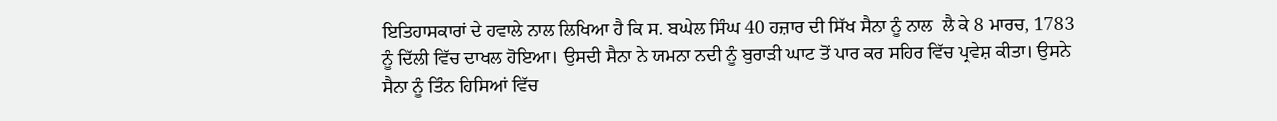ਇਤਿਹਾਸਕਾਰਾਂ ਦੇ ਹਵਾਲੇ ਨਾਲ ਲਿਖਿਆ ਹੈ ਕਿ ਸ. ਬਘੇਲ ਸਿੰਘ 40 ਹਜ਼ਾਰ ਦੀ ਸਿੱਖ ਸੈਨਾ ਨੂੰ ਨਾਲ  ਲੈ ਕੇ 8 ਮਾਰਚ, 1783 ਨੂੰ ਦਿੱਲੀ ਵਿੱਚ ਦਾਖਲ ਹੋਇਆ। ਉਸਦੀ ਸੈਨਾ ਨੇ ਯਮਨਾ ਨਦੀ ਨੂੰ ਬੁਰਾੜੀ ਘਾਟ ਤੋਂ ਪਾਰ ਕਰ ਸਹਿਰ ਵਿੱਚ ਪ੍ਰਵੇਸ਼ ਕੀਤਾ। ਉਸਨੇ ਸੈਨਾ ਨੂੰ ਤਿੰਨ ਹਿਸਿਆਂ ਵਿੱਚ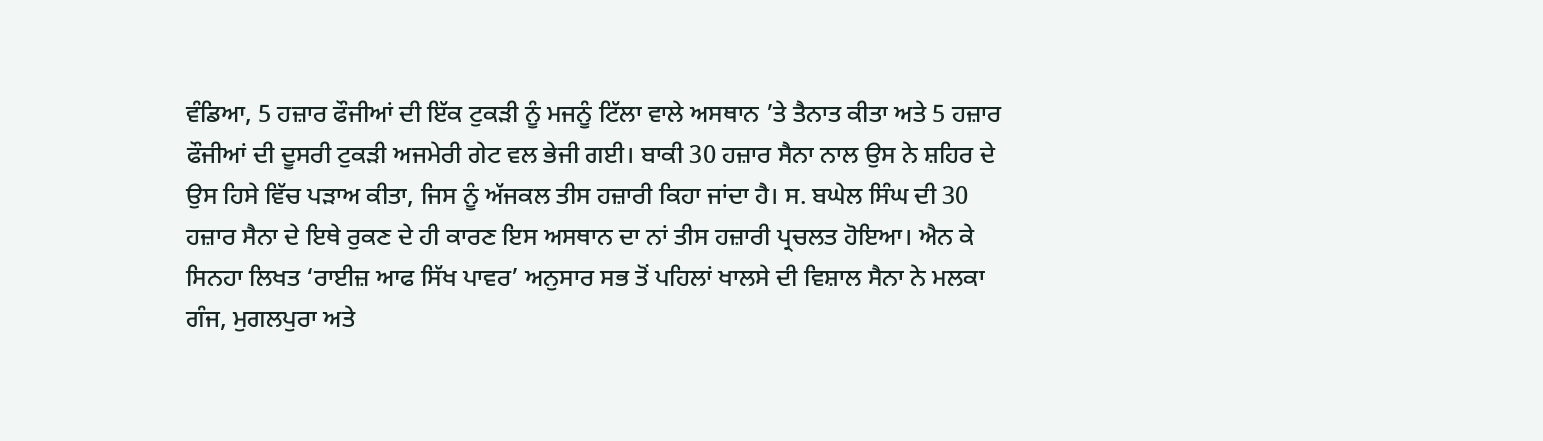ਵੰਡਿਆ, 5 ਹਜ਼ਾਰ ਫੌਜੀਆਂ ਦੀ ਇੱਕ ਟੁਕੜੀ ਨੂੰ ਮਜਨੂੰ ਟਿੱਲਾ ਵਾਲੇ ਅਸਥਾਨ ’ਤੇ ਤੈਨਾਤ ਕੀਤਾ ਅਤੇ 5 ਹਜ਼ਾਰ ਫੌਜੀਆਂ ਦੀ ਦੂਸਰੀ ਟੁਕੜੀ ਅਜਮੇਰੀ ਗੇਟ ਵਲ ਭੇਜੀ ਗਈ। ਬਾਕੀ 30 ਹਜ਼ਾਰ ਸੈਨਾ ਨਾਲ ਉਸ ਨੇ ਸ਼ਹਿਰ ਦੇ ਉਸ ਹਿਸੇ ਵਿੱਚ ਪੜਾਅ ਕੀਤਾ, ਜਿਸ ਨੂੰ ਅੱਜਕਲ ਤੀਸ ਹਜ਼ਾਰੀ ਕਿਹਾ ਜਾਂਦਾ ਹੈ। ਸ. ਬਘੇਲ ਸਿੰਘ ਦੀ 30 ਹਜ਼ਾਰ ਸੈਨਾ ਦੇ ਇਥੇ ਰੁਕਣ ਦੇ ਹੀ ਕਾਰਣ ਇਸ ਅਸਥਾਨ ਦਾ ਨਾਂ ਤੀਸ ਹਜ਼ਾਰੀ ਪ੍ਰਚਲਤ ਹੋਇਆ। ਐਨ ਕੇ ਸਿਨਹਾ ਲਿਖਤ ‘ਰਾਈਜ਼ ਆਫ ਸਿੱਖ ਪਾਵਰ’ ਅਨੁਸਾਰ ਸਭ ਤੋਂ ਪਹਿਲਾਂ ਖਾਲਸੇ ਦੀ ਵਿਸ਼ਾਲ ਸੈਨਾ ਨੇ ਮਲਕਾ ਗੰਜ, ਮੁਗਲਪੁਰਾ ਅਤੇ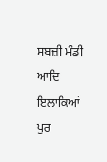ਸਬਜ਼ੀ ਮੰਡੀ ਆਦਿ ਇਲਾਕਿਆਂ ਪੁਰ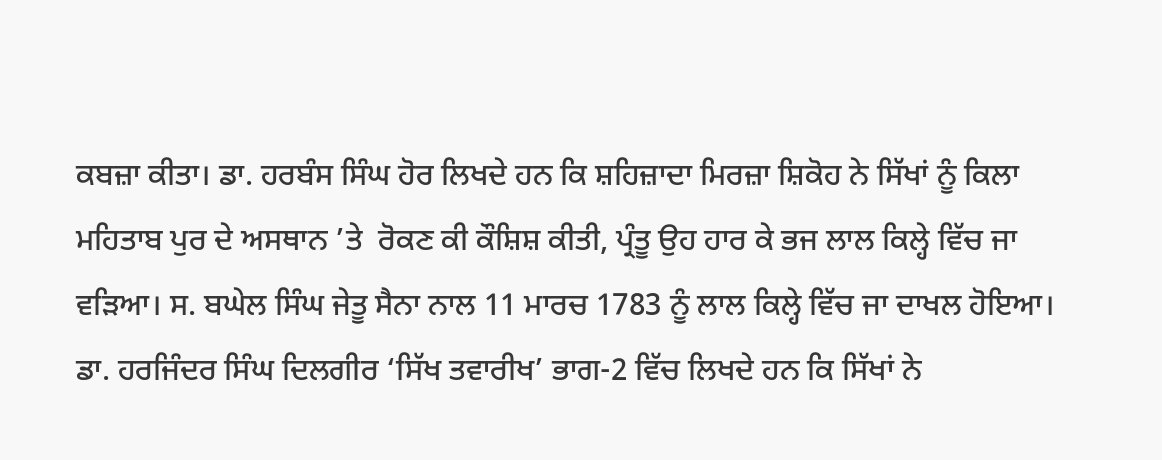ਕਬਜ਼ਾ ਕੀਤਾ। ਡਾ. ਹਰਬੰਸ ਸਿੰਘ ਹੋਰ ਲਿਖਦੇ ਹਨ ਕਿ ਸ਼ਹਿਜ਼ਾਦਾ ਮਿਰਜ਼ਾ ਸ਼ਿਕੋਹ ਨੇ ਸਿੱਖਾਂ ਨੂੰ ਕਿਲਾ ਮਹਿਤਾਬ ਪੁਰ ਦੇ ਅਸਥਾਨ ’ਤੇ  ਰੋਕਣ ਕੀ ਕੌਸ਼ਿਸ਼ ਕੀਤੀ, ਪ੍ਰੰਤੂ ਉਹ ਹਾਰ ਕੇ ਭਜ ਲਾਲ ਕਿਲ੍ਹੇ ਵਿੱਚ ਜਾ ਵੜਿਆ। ਸ. ਬਘੇਲ ਸਿੰਘ ਜੇਤੂ ਸੈਨਾ ਨਾਲ 11 ਮਾਰਚ 1783 ਨੂੰ ਲਾਲ ਕਿਲ੍ਹੇ ਵਿੱਚ ਜਾ ਦਾਖਲ ਹੋਇਆ।
ਡਾ. ਹਰਜਿੰਦਰ ਸਿੰਘ ਦਿਲਗੀਰ ‘ਸਿੱਖ ਤਵਾਰੀਖ’ ਭਾਗ-2 ਵਿੱਚ ਲਿਖਦੇ ਹਨ ਕਿ ਸਿੱਖਾਂ ਨੇ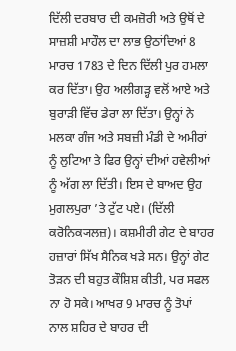ਦਿੱਲੀ ਦਰਬਾਰ ਦੀ ਕਮਜ਼ੋਰੀ ਅਤੇ ਉਥੋਂ ਦੇ ਸਾਜ਼ਸ਼ੀ ਮਾਹੌਲ ਦਾ ਲਾਭ ਉਠਾਂਦਿਆਂ 8 ਮਾਰਚ 1783 ਦੇ ਦਿਨ ਦਿੱਲੀ ਪੁਰ ਹਮਲਾ ਕਰ ਦਿੱਤਾ। ਉਹ ਅਲੀਗੜ੍ਹ ਵਲੋਂ ਆਏ ਅਤੇ ਬੁਰਾੜੀ ਵਿੱਚ ਡੇਰਾ ਲਾ ਦਿੱਤਾ। ਉਨ੍ਹਾਂ ਨੇ ਮਲਕਾ ਗੰਜ ਅਤੇ ਸਬਜ਼ੀ ਮੰਡੀ ਦੇ ਅਮੀਰਾਂ ਨੂੰ ਲੁਟਿਆ ਤੇ ਫਿਰ ਉਨ੍ਹਾਂ ਦੀਆਂ ਹਵੇਲੀਆਂ ਨੂੰ ਅੱਗ ਲਾ ਦਿੱਤੀ। ਇਸ ਦੇ ਬਾਅਦ ਉਹ ਮੁਗਲਪੁਰਾ ’ਤੇ ਟੁੱਟ ਪਏ। (ਦਿੱਲੀ ਕਰੋਨਿਕ੍ਯਲਜ਼)। ਕਸ਼ਮੀਰੀ ਗੇਟ ਦੇ ਬਾਹਰ ਹਜ਼ਾਰਾਂ ਸਿੱਖ ਸੈਨਿਕ ਖੜੇ ਸਨ। ਉਨ੍ਹਾਂ ਗੇਟ ਤੋੜਨ ਦੀ ਬਹੁਤ ਕੌਸ਼ਿਸ਼ ਕੀਤੀ, ਪਰ ਸਫਲ ਨਾ ਹੋ ਸਕੇ। ਆਖਰ 9 ਮਾਰਚ ਨੂੰ ਤੋਪਾਂ ਨਾਲ ਸ਼ਹਿਰ ਦੇ ਬਾਹਰ ਦੀ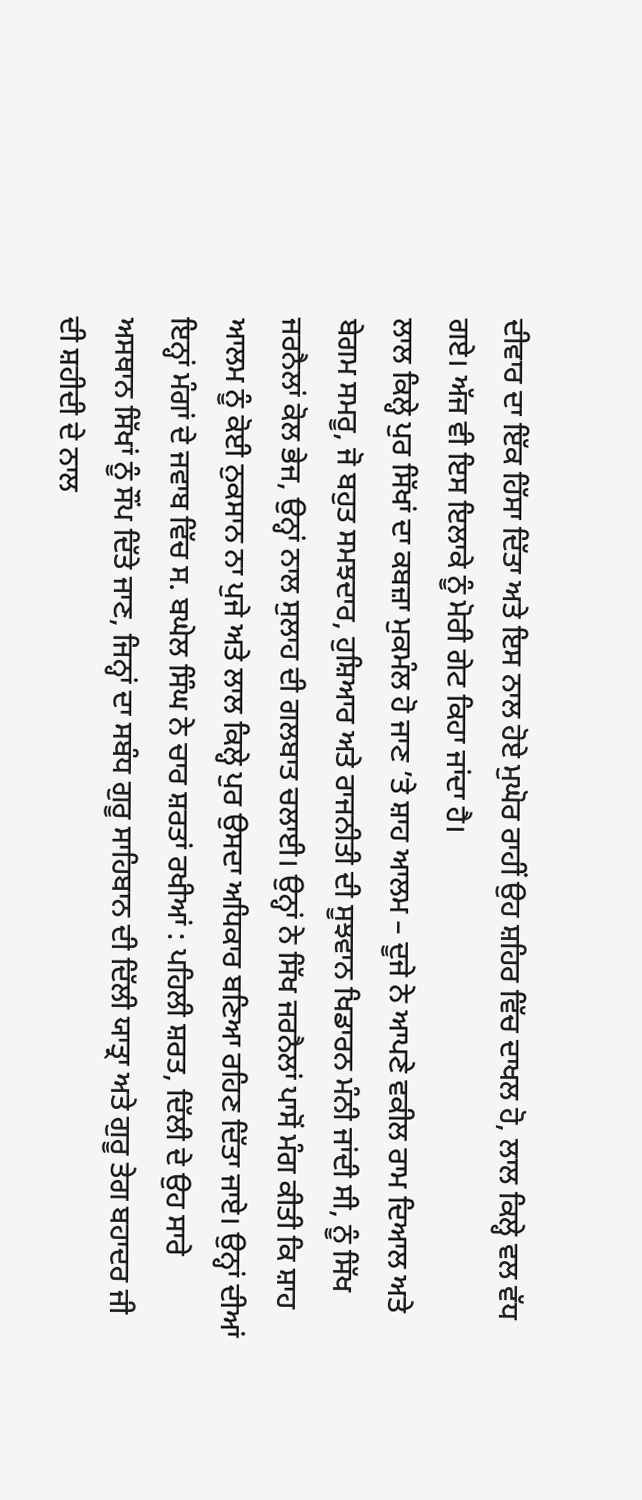ਦੀਵਾਰ ਦਾ ਇੱਕ ਹਿੱਸਾ ਦਿੱਤਾ ਅਤੇ ਇਸ ਨਾਲ ਹੋਏ ਮੁਘੋਰ ਰਾਹੀਂ ਉਹ ਸ਼ਹਿਰ ਵਿੱਚ ਦਾਖਲ ਹੋ, ਲਾਲ ਕਿਲ੍ਹੇ ਵਲ ਵੱਧ ਗਏ। ਅੱਜ ਵੀ ਇਸ ਇਲਾਕੇ ਨੂੰ ਮੋਰੀ ਗੇਟ ਕਿਹਾ ਜਾਂਦਾ ਹੈ।
ਲਾਲ ਕਿਲ੍ਹੇ ਪੁਰ ਸਿੱਖਾਂ ਦਾ ਕਬਜ਼ਾ ਮੁਕਮੰਲ ਹੋ ਜਾਣ ’ਤੇ ਸ਼ਾਹ ਆਲਮ – ਦੂਜੇ ਨੇ ਆਪਣੇ ਵਕੀਲ ਰਾਮ ਦਿਆਲ ਅਤੇ ਬੇਗਮ ਸਮਰੂ, ਜੋ ਬਹੁਤ ਸਮਝਦਾਰ, ਹੁਸ਼ਿਆਰ ਅਤੇ ਰਾਜਨੀਤੀ ਦੀ ਸੂਝਵਾਨ ਖਿਡਾਰਨ ਮੰਨੀ ਜਾਂਦੀ ਸੀ, ਨੂੰ ਸਿੱਖ ਜਰਨੈਲਾਂ ਕੋਲ ਭੇਜ, ਉਨ੍ਹਾਂ ਨਾਲ ਸੁਲਾਹ ਦੀ ਗਲਬਾਤ ਚਲਾਈ। ਉਨ੍ਹਾਂ ਨੇ ਸਿੱਖ ਜਰਨੈਲਾਂ ਪਾਸੋਂ ਮੰਗ ਕੀਤੀ ਕਿ ਸ਼ਾਹ ਆਲਮ ਨੂੰ ਕੋਈ ਨੁਕਸਾਨ ਨਾ ਪੁਜੇ ਅਤੇ ਲਾਲ ਕਿਲ੍ਹੇ ਪੁਰ ਉਸਦਾ ਅਧਿਕਾਰ ਬਣਿਆ ਰਹਿਣ ਦਿੱਤਾ ਜਾਏ। ਉਨ੍ਹਾਂ ਦੀਆਂ ਇਨ੍ਹਾਂ ਮੰਗਾਂ ਦੇ ਜਵਾਬ ਵਿੱਚ ਸ. ਬਘੇਲ ਸਿੰਘ ਨੇ ਚਾਰ ਸ਼ਰਤਾਂ ਰਖੀਆਂ : ਪਹਿਲੀ ਸ਼ਰਤ, ਦਿੱਲੀ ਦੇ ਉਹ ਸਾਰੇ ਅਸਥਾਨ ਸਿੱਖਾਂ ਨੂੰ ਸੌਂਪ ਦਿੱਤੇ ਜਾਣ, ਜਿਨ੍ਹਾਂ ਦਾ ਸਬੰਧ ਗੁਰੂ ਸਾਹਿਬਾਨ ਦੀ ਦਿੱਲੀ ਯਾਤ੍ਰਾ ਅਤੇ ਗੁਰੂ ਤੇਗ ਬਹਾਦਰ ਜੀ ਦੀ ਸ਼ਹੀਦੀ ਦੇ ਨਾਲ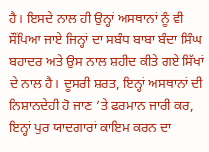ਹੈ। ਇਸਦੇ ਨਾਲ ਹੀ ਉਨ੍ਹਾਂ ਅਸਥਾਨਾਂ ਨੂੰ ਵੀ ਸੌਂਪਿਆ ਜਾਏ ਜਿਨ੍ਹਾਂ ਦਾ ਸਬੰਧ ਬਾਬਾ ਬੰਦਾ ਸਿੰਘ ਬਹਾਦਰ ਅਤੇ ਉਸ ਨਾਲ ਸ਼ਹੀਦ ਕੀਤੇ ਗਏ ਸਿੱਖਾਂ ਦੇ ਨਾਲ ਹੈ। ਦੂਸਰੀ ਸ਼ਰਤ, ਇਨ੍ਹਾਂ ਅਸਥਾਨਾਂ ਦੀ ਨਿਸ਼ਾਨਦੇਹੀ ਹੋ ਜਾਣ ’ਤੇ ਫਰਮਾਨ ਜਾਰੀ ਕਰ, ਇਨ੍ਹਾਂ ਪੁਰ ਯਾਦਗਾਰਾਂ ਕਾਇਮ ਕਰਨ ਦਾ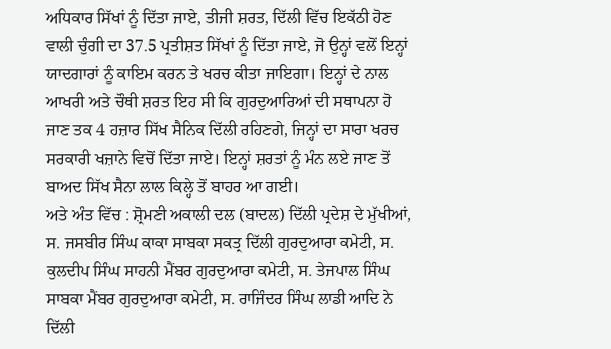ਅਧਿਕਾਰ ਸਿੱਖਾਂ ਨੂੰ ਦਿੱਤਾ ਜਾਏ, ਤੀਜੀ ਸ਼ਰਤ, ਦਿੱਲੀ ਵਿੱਚ ਇਕੱਠੀ ਹੋਣ ਵਾਲੀ ਚੁੰਗੀ ਦਾ 37.5 ਪ੍ਰਤੀਸ਼ਤ ਸਿੱਖਾਂ ਨੂੰ ਦਿੱਤਾ ਜਾਏ, ਜੋ ਉਨ੍ਹਾਂ ਵਲੋਂ ਇਨ੍ਹਾਂ ਯਾਦਗਾਰਾਂ ਨੂੰ ਕਾਇਮ ਕਰਨ ਤੇ ਖਰਚ ਕੀਤਾ ਜਾਇਗਾ। ਇਨ੍ਹਾਂ ਦੇ ਨਾਲ ਆਖਰੀ ਅਤੇ ਚੌਥੀ ਸ਼ਰਤ ਇਹ ਸੀ ਕਿ ਗੁਰਦੁਆਰਿਆਂ ਦੀ ਸਥਾਪਨਾ ਹੋ ਜਾਣ ਤਕ 4 ਹਜ਼ਾਰ ਸਿੱਖ ਸੈਨਿਕ ਦਿੱਲੀ ਰਹਿਣਗੇ, ਜਿਨ੍ਹਾਂ ਦਾ ਸਾਰਾ ਖਰਚ ਸਰਕਾਰੀ ਖਜ਼ਾਨੇ ਵਿਚੋਂ ਦਿੱਤਾ ਜਾਏ। ਇਨ੍ਹਾਂ ਸ਼ਰਤਾਂ ਨੂੰ ਮੰਨ ਲਏ ਜਾਣ ਤੋਂ ਬਾਅਦ ਸਿੱਖ ਸੈਨਾ ਲਾਲ ਕਿਲ੍ਹੇ ਤੋਂ ਬਾਹਰ ਆ ਗਈ।
ਅਤੇ ਅੰਤ ਵਿੱਚ : ਸ਼੍ਰੋਮਣੀ ਅਕਾਲੀ ਦਲ (ਬਾਦਲ) ਦਿੱਲੀ ਪ੍ਰਦੇਸ਼ ਦੇ ਮੁੱਖੀਆਂ, ਸ. ਜਸਬੀਰ ਸਿੰਘ ਕਾਕਾ ਸਾਬਕਾ ਸਕਤ੍ਰ ਦਿੱਲੀ ਗੁਰਦੁਆਰਾ ਕਮੇਟੀ, ਸ. ਕੁਲਦੀਪ ਸਿੰਘ ਸਾਹਨੀ ਮੈਂਬਰ ਗੁਰਦੁਆਰਾ ਕਮੇਟੀ, ਸ. ਤੇਜਪਾਲ ਸਿੰਘ ਸਾਬਕਾ ਮੈਂਬਰ ਗੁਰਦੁਆਰਾ ਕਮੇਟੀ, ਸ. ਰਾਜਿੰਦਰ ਸਿੰਘ ਲਾਡੀ ਆਦਿ ਨੇ ਦਿੱਲੀ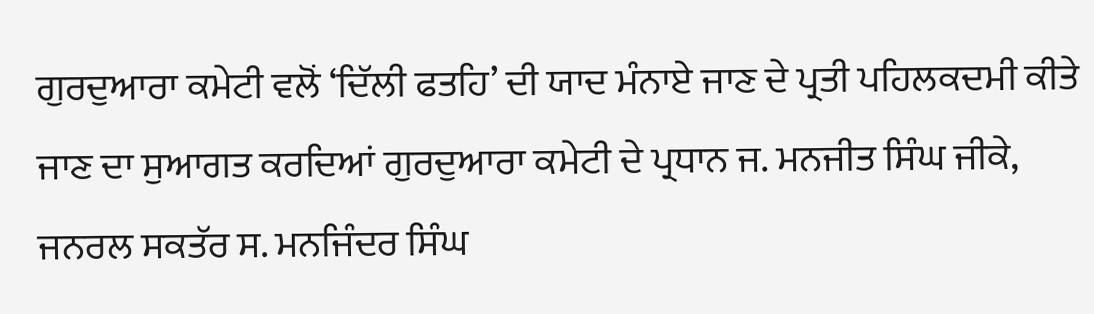ਗੁਰਦੁਆਰਾ ਕਮੇਟੀ ਵਲੋਂ ‘ਦਿੱਲੀ ਫਤਹਿ’ ਦੀ ਯਾਦ ਮੰਨਾਏ ਜਾਣ ਦੇ ਪ੍ਰਤੀ ਪਹਿਲਕਦਮੀ ਕੀਤੇ ਜਾਣ ਦਾ ਸੁਆਗਤ ਕਰਦਿਆਂ ਗੁਰਦੁਆਰਾ ਕਮੇਟੀ ਦੇ ਪ੍ਰਧਾਨ ਜ. ਮਨਜੀਤ ਸਿੰਘ ਜੀਕੇ, ਜਨਰਲ ਸਕਤੱਰ ਸ. ਮਨਜਿੰਦਰ ਸਿੰਘ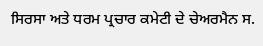ਸਿਰਸਾ ਅਤੇ ਧਰਮ ਪ੍ਰਚਾਰ ਕਮੇਟੀ ਦੇ ਚੇਅਰਮੈਨ ਸ.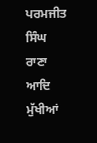ਪਰਮਜੀਤ ਸਿੰਘ ਰਾਣਾ ਆਦਿ ਮੁੱਖੀਆਂ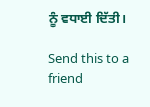ਨੂੰ ਵਧਾਈ ਦਿੱਤੀ।

Send this to a friend